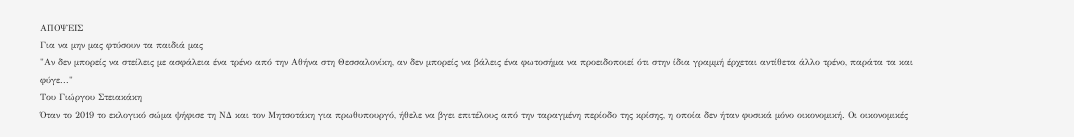ΑΠΟΨΕΙΣ
Για να μην μας φτύσουν τα παιδιά μας
"Αν δεν μπορείς να στείλεις με ασφάλεια ένα τρένο από την Αθήνα στη Θεσσαλονίκη, αν δεν μπορείς να βάλεις ένα φωτοσήμα να προειδοποιεί ότι στην ίδια γραμμή έρχεται αντίθετα άλλο τρένο, παράτα τα και φύγε..."
Του Γιώργου Στειακάκη
Όταν το 2019 το εκλογικό σώμα ψήφισε τη ΝΔ και τον Μητσοτάκη για πρωθυπουργό, ήθελε να βγει επιτέλους από την ταραγμένη περίοδο της κρίσης, η οποία δεν ήταν φυσικά μόνο οικονομική. Οι οικονομικές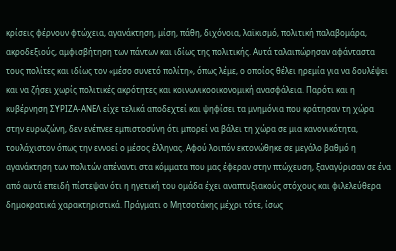κρίσεις φέρνουν φτώχεια, αγανάκτηση, μίση, πάθη, διχόνοια, λαϊκισμό, πολιτική παλαβομάρα, ακροδεξιούς, αμφισβήτηση των πάντων και ιδίως της πολιτικής. Αυτά ταλαιπώρησαν αφάνταστα τους πολίτες και ιδίως τον «μέσο συνετό πολίτη», όπως λέμε, ο οποίος θέλει ηρεμία για να δουλέψει και να ζήσει χωρίς πολιτικές ακρότητες και κοινωνικοοικονομική ανασφάλεια. Παρότι και η κυβέρνηση ΣΥΡΙΖΑ-ΑΝΕΛ είχε τελικά αποδεχτεί και ψηφίσει τα μνημόνια που κράτησαν τη χώρα στην ευρωζώνη, δεν ενέπνεε εμπιστοσύνη ότι μπορεί να βάλει τη χώρα σε μια κανονικότητα, τουλάχιστον όπως την εννοεί ο μέσος έλληνας. Αφού λοιπόν εκτονώθηκε σε μεγάλο βαθμό η αγανάκτηση των πολιτών απέναντι στα κόμματα που μας έφεραν στην πτώχευση, ξαναγύρισαν σε ένα από αυτά επειδή πίστεψαν ότι η ηγετική του ομάδα έχει αναπτυξιακούς στόχους και φιλελεύθερα δημοκρατικά χαρακτηριστικά. Πράγματι ο Μητσοτάκης μέχρι τότε, ίσως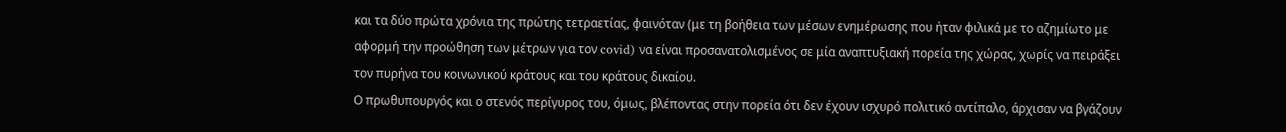και τα δύο πρώτα χρόνια της πρώτης τετραετίας, φαινόταν (με τη βοήθεια των μέσων ενημέρωσης που ήταν φιλικά με το αζημίωτο με αφορμή την προώθηση των μέτρων για τον covid) να είναι προσανατολισμένος σε μία αναπτυξιακή πορεία της χώρας, χωρίς να πειράξει τον πυρήνα του κοινωνικού κράτους και του κράτους δικαίου.
Ο πρωθυπουργός και ο στενός περίγυρος του, όμως, βλέποντας στην πορεία ότι δεν έχουν ισχυρό πολιτικό αντίπαλο, άρχισαν να βγάζουν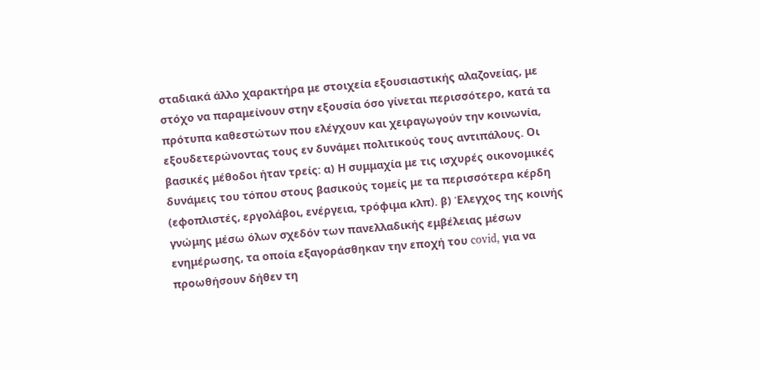σταδιακά άλλο χαρακτήρα με στοιχεία εξουσιαστικής αλαζονείας, με στόχο να παραμείνουν στην εξουσία όσο γίνεται περισσότερο, κατά τα πρότυπα καθεστώτων που ελέγχουν και χειραγωγούν την κοινωνία, εξουδετερώνοντας τους εν δυνάμει πολιτικούς τους αντιπάλους. Οι βασικές μέθοδοι ήταν τρείς: α) Η συμμαχία με τις ισχυρές οικονομικές δυνάμεις του τόπου στους βασικούς τομείς με τα περισσότερα κέρδη (εφοπλιστές, εργολάβοι, ενέργεια, τρόφιμα κλπ). β) Έλεγχος της κοινής γνώμης μέσω όλων σχεδόν των πανελλαδικής εμβέλειας μέσων ενημέρωσης, τα οποία εξαγοράσθηκαν την εποχή του covid, για να προωθήσουν δήθεν τη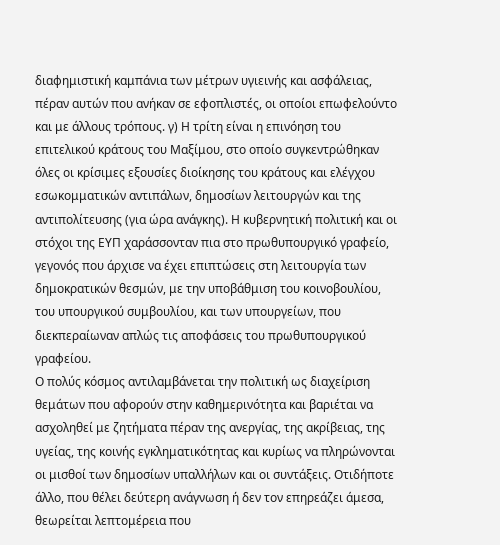διαφημιστική καμπάνια των μέτρων υγιεινής και ασφάλειας, πέραν αυτών που ανήκαν σε εφοπλιστές, οι οποίοι επωφελούντο και με άλλους τρόπους. γ) Η τρίτη είναι η επινόηση του επιτελικού κράτους του Μαξίμου, στο οποίο συγκεντρώθηκαν όλες οι κρίσιμες εξουσίες διοίκησης του κράτους και ελέγχου εσωκομματικών αντιπάλων, δημοσίων λειτουργών και της αντιπολίτευσης (για ώρα ανάγκης). Η κυβερνητική πολιτική και οι στόχοι της ΕΥΠ χαράσσονταν πια στο πρωθυπουργικό γραφείο, γεγονός που άρχισε να έχει επιπτώσεις στη λειτουργία των δημοκρατικών θεσμών, με την υποβάθμιση του κοινοβουλίου, του υπουργικού συμβουλίου, και των υπουργείων, που διεκπεραίωναν απλώς τις αποφάσεις του πρωθυπουργικού γραφείου.
Ο πολύς κόσμος αντιλαμβάνεται την πολιτική ως διαχείριση θεμάτων που αφορούν στην καθημερινότητα και βαριέται να ασχοληθεί με ζητήματα πέραν της ανεργίας, της ακρίβειας, της υγείας, της κοινής εγκληματικότητας και κυρίως να πληρώνονται οι μισθοί των δημοσίων υπαλλήλων και οι συντάξεις. Οτιδήποτε άλλο, που θέλει δεύτερη ανάγνωση ή δεν τον επηρεάζει άμεσα, θεωρείται λεπτομέρεια που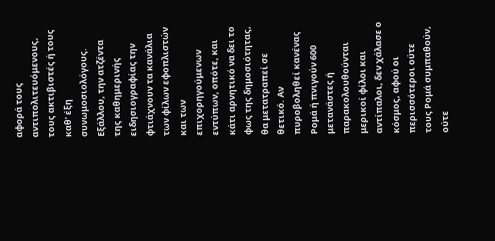αφορά τους αντιπολιτευόμενους, τους ακτιβιστές ή τους καθ’ έξη συνωμοσιολόγους. Εξάλλου, την ατζέντα της καθημερινής ειδησιογραφίας την φτιάχνουν τα κανάλια των φίλων εφοπλιστών και των επιχορηγούμενων εντύπων, οπότε, και κάτι αρνητικό να δει το φως της δημοσιότητας, θα μετατραπεί σε θετικό. Αν πυροβοληθεί κανένας Ρομά ή πνιγούν 600 μετανάστες ή παρακολουθούνται μερικοί φίλοι και αντίπαλοι, δεν χάλασε ο κόσμος, αφού οι περισσότεροι ούτε τους Ρομά συμπαθούν, ούτε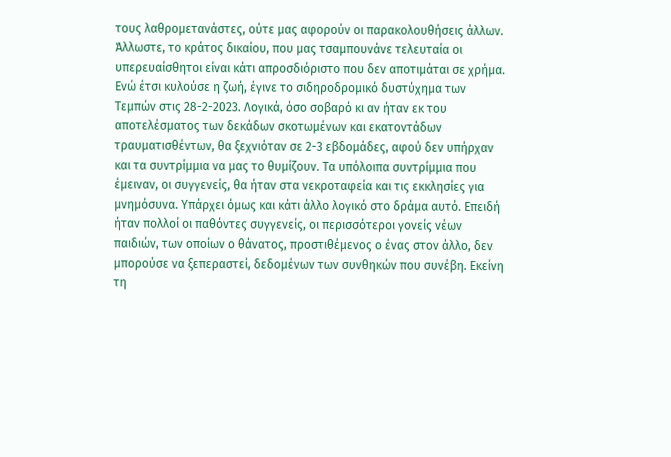τους λαθρομετανάστες, ούτε μας αφορούν οι παρακολουθήσεις άλλων. Άλλωστε, το κράτος δικαίου, που μας τσαμπουνάνε τελευταία οι υπερευαίσθητοι είναι κάτι απροσδιόριστο που δεν αποτιμάται σε χρήμα.
Ενώ έτσι κυλούσε η ζωή, έγινε το σιδηροδρομικό δυστύχημα των Τεμπών στις 28-2-2023. Λογικά, όσο σοβαρό κι αν ήταν εκ του αποτελέσματος των δεκάδων σκοτωμένων και εκατοντάδων τραυματισθέντων, θα ξεχνιόταν σε 2-3 εβδομάδες, αφού δεν υπήρχαν και τα συντρίμμια να μας το θυμίζουν. Τα υπόλοιπα συντρίμμια που έμειναν, οι συγγενείς, θα ήταν στα νεκροταφεία και τις εκκλησίες για μνημόσυνα. Υπάρχει όμως και κάτι άλλο λογικό στο δράμα αυτό. Επειδή ήταν πολλοί οι παθόντες συγγενείς, οι περισσότεροι γονείς νέων παιδιών, των οποίων ο θάνατος, προστιθέμενος ο ένας στον άλλο, δεν μπορούσε να ξεπεραστεί, δεδομένων των συνθηκών που συνέβη. Εκείνη τη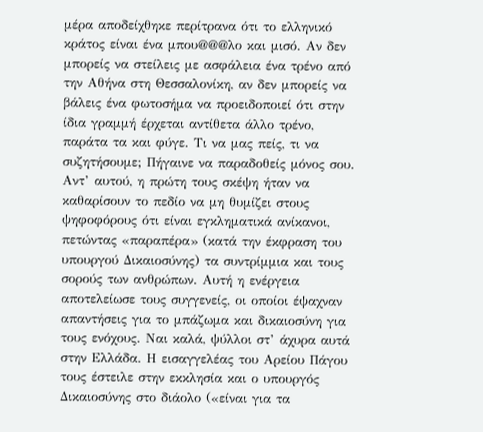μέρα αποδείχθηκε περίτρανα ότι το ελληνικό κράτος είναι ένα μπου@@@λο και μισό. Αν δεν μπορείς να στείλεις με ασφάλεια ένα τρένο από την Αθήνα στη Θεσσαλονίκη, αν δεν μπορείς να βάλεις ένα φωτοσήμα να προειδοποιεί ότι στην ίδια γραμμή έρχεται αντίθετα άλλο τρένο, παράτα τα και φύγε. Τι να μας πείς, τι να συζητήσουμε; Πήγαινε να παραδοθείς μόνος σου.
Αντ’ αυτού, η πρώτη τους σκέψη ήταν να καθαρίσουν το πεδίο να μη θυμίζει στους ψηφοφόρους ότι είναι εγκληματικά ανίκανοι, πετώντας «παραπέρα» (κατά την έκφραση του υπουργού Δικαιοσύνης) τα συντρίμμια και τους σορούς των ανθρώπων. Αυτή η ενέργεια αποτελείωσε τους συγγενείς, οι οποίοι έψαχναν απαντήσεις για το μπάζωμα και δικαιοσύνη για τους ενόχους. Ναι καλά, ψύλλοι στ’ άχυρα αυτά στην Ελλάδα. Η εισαγγελέας του Αρείου Πάγου τους έστειλε στην εκκλησία και ο υπουργός Δικαιοσύνης στο διάολο («είναι για τα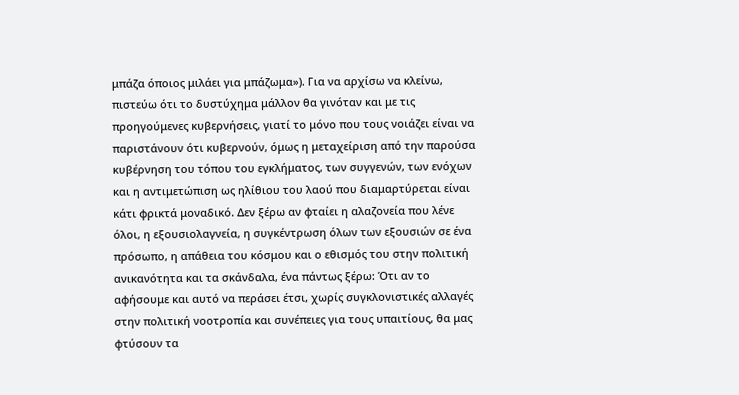μπάζα όποιος μιλάει για μπάζωμα»). Για να αρχίσω να κλείνω, πιστεύω ότι το δυστύχημα μάλλον θα γινόταν και με τις προηγούμενες κυβερνήσεις, γιατί το μόνο που τους νοιάζει είναι να παριστάνουν ότι κυβερνούν, όμως η μεταχείριση από την παρούσα κυβέρνηση του τόπου του εγκλήματος, των συγγενών, των ενόχων και η αντιμετώπιση ως ηλίθιου του λαού που διαμαρτύρεται είναι κάτι φρικτά μοναδικό. Δεν ξέρω αν φταίει η αλαζονεία που λένε όλοι, η εξουσιολαγνεία, η συγκέντρωση όλων των εξουσιών σε ένα πρόσωπο, η απάθεια του κόσμου και ο εθισμός του στην πολιτική ανικανότητα και τα σκάνδαλα, ένα πάντως ξέρω: Ότι αν το αφήσουμε και αυτό να περάσει έτσι, χωρίς συγκλονιστικές αλλαγές στην πολιτική νοοτροπία και συνέπειες για τους υπαιτίους, θα μας φτύσουν τα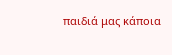παιδιά μας κάποια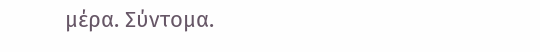μέρα. Σύντομα.